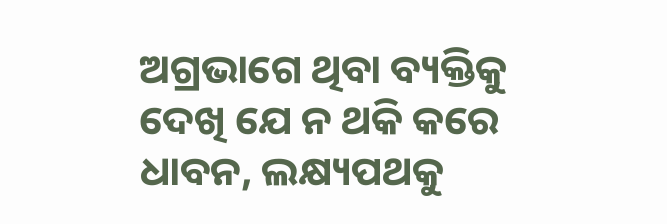ଅଗ୍ରଭାଗେ ଥିବା ବ୍ୟକ୍ତିକୁ ଦେଖି ଯେ ନ ଥକି କରେ ଧାବନ, ଲକ୍ଷ୍ୟପଥକୁ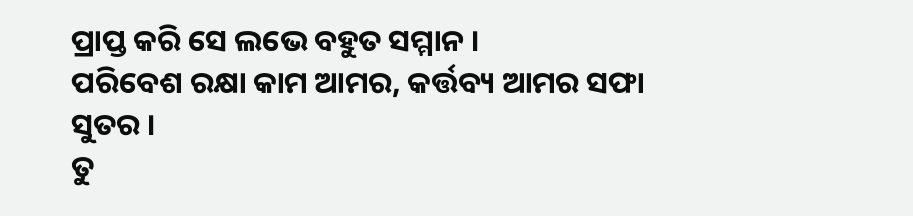ପ୍ରାପ୍ତ କରି ସେ ଲଭେ ବହୁତ ସମ୍ମାନ ।
ପରିବେଶ ରକ୍ଷା କାମ ଆମର, କର୍ତ୍ତବ୍ୟ ଆମର ସଫା ସୁତର ।
ତୁ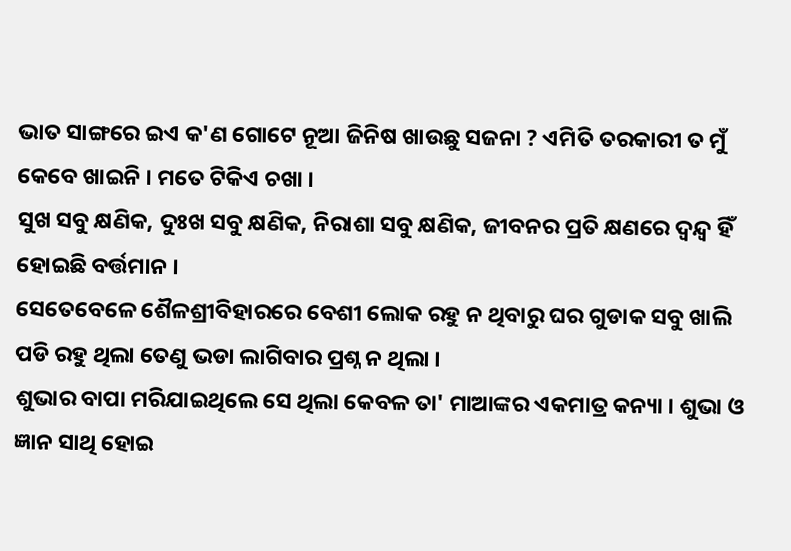ଭାତ ସାଙ୍ଗରେ ଇଏ କ'ଣ ଗୋଟେ ନୂଆ ଜିନିଷ ଖାଉଛୁ ସଜନା ? ଏମିତି ତରକାରୀ ତ ମୁଁ କେବେ ଖାଇନି । ମତେ ଟିକିଏ ଚଖା ।
ସୁଖ ସବୁ କ୍ଷଣିକ, ଦୁଃଖ ସବୁ କ୍ଷଣିକ, ନିରାଶା ସବୁ କ୍ଷଣିକ, ଜୀବନର ପ୍ରତି କ୍ଷଣରେ ଦ୍ୱନ୍ଦ୍ୱ ହିଁ ହୋଇଛି ବର୍ତ୍ତମାନ ।
ସେତେବେଳେ ଶୈଳଶ୍ରୀବିହାରରେ ବେଶୀ ଲୋକ ରହୁ ନ ଥିବାରୁ ଘର ଗୁଡାକ ସବୁ ଖାଲି ପଡି ରହୁ ଥିଲା ତେଣୁ ଭଡା ଲାଗିବାର ପ୍ରଶ୍ନ ନ ଥିଲା ।
ଶୁଭାର ବାପା ମରିଯାଇଥିଲେ ସେ ଥିଲା କେବଳ ତା' ମାଆଙ୍କର ଏକମାତ୍ର କନ୍ୟା । ଶୁଭା ଓ ଜ୍ଞାନ ସାଥି ହୋଇ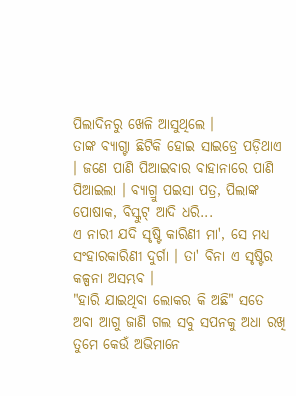ପିଲାଦିନରୁ ଖେଳି ଆସୁଥିଲେ ।
ତାଙ୍କ ବ୍ୟାଗ୍ଟା ଛିଟିକି ହୋଇ ସାଇଡ୍ରେ ପଡ଼ିଥାଏ । ଜଣେ ପାଣି ପିଆଇବାର ବାହାନାରେ ପାଣି ପିଆଇଲା । ବ୍ୟାଗ୍ରୁ ପଇସା ପତ୍ର, ପିଲାଙ୍କ ପୋଷାକ, ବିସ୍କୁଟ୍ ଆଦି ଧରି...
ଏ ନାରୀ ଯଦି ସୃଷ୍ଟି କାରିଣୀ ମା', ସେ ମଧ୍ୟ ସଂହାରକାରିଣୀ ଦୁର୍ଗା । ତା' ବିନା ଏ ସୃଷ୍ଟିର କଳ୍ପନା ଅସମ୍ଭବ ।
"ହାରି ଯାଇଥିବା ଲୋକର କି ଅଛି" ସତେ ଅବା ଆଗୁ ଜାଣି ଗଲ ସବୁ ସପନକୁ ଅଧା ରଖି ତୁମେ କେଉଁ ଅଭିମାନେ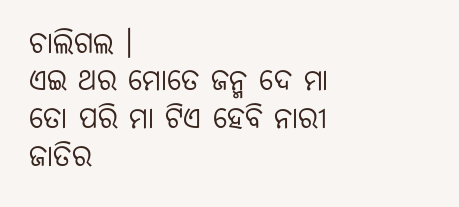ଚାଲିଗଲ ।
ଏଇ ଥର ମୋତେ ଜନ୍ମ ଦେ ମା ତୋ ପରି ମା ଟିଏ ହେବି ନାରୀ ଜାତିର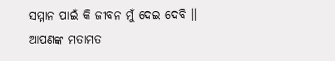ସମ୍ମାନ ପାଇଁ କି ଜୀବନ ମୁଁ ଦେଇ ଦେବି ।।
ଆପଣଙ୍କ ମତାମତ